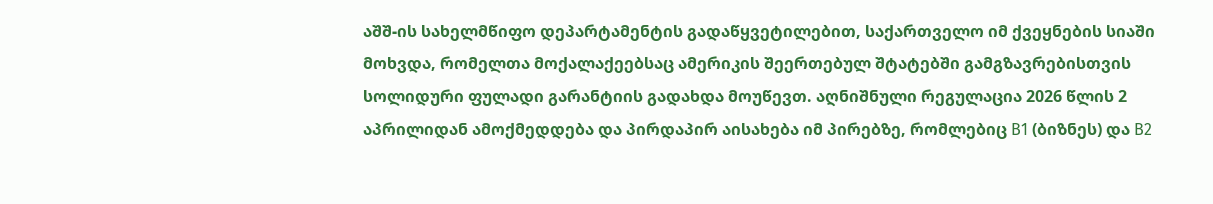აშშ-ის სახელმწიფო დეპარტამენტის გადაწყვეტილებით, საქართველო იმ ქვეყნების სიაში მოხვდა, რომელთა მოქალაქეებსაც ამერიკის შეერთებულ შტატებში გამგზავრებისთვის სოლიდური ფულადი გარანტიის გადახდა მოუწევთ. აღნიშნული რეგულაცია 2026 წლის 2 აპრილიდან ამოქმედდება და პირდაპირ აისახება იმ პირებზე, რომლებიც B1 (ბიზნეს) და B2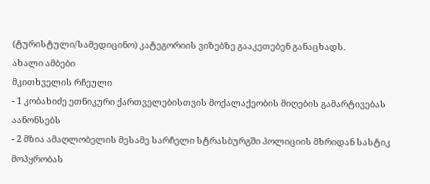(ტურისტული/სამედიცინო) კატეგორიის ვიზებზე გააკეთებენ განაცხადს.
ახალი ამბები
მკითხველის რჩეული
- 1 კობახიძე ეთნიკური ქართველებისთვის მოქალაქეობის მიღების გამარტივებას აანონსებს
- 2 მზია ამაღლობელის მესამე სარჩელი სტრასბურგში პოლიციის მხრიდან სასტიკ მოპყრობას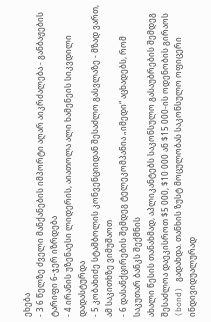ეხება
- 3 6 წელზე ძველი მანქანების იმპორტი აღარ აიკრძალება - განბაჟების ტარიფი 6-ჯერ იზრდება
- 4 ირანის უზენაესი ლიდერის, აიათოლა ალი ხამენეის სიკვდილი დადასტურდა
- 5 კობახიძე სტამბოლის კონვენციიდან შესაძლო გასვლაზე - მზად ვართ, ამ საკითხზე ვიმუშაოთ
- 6 დასანქცირების შემდეგ ტელეკომპანია „იმედი“ აცხადებს, რომ საკუთარ ბანკს შექმნის
ახალი წესის თანახმად, აპლიკანტებს საკონსულო გასაუბრების შემდეგ შესაძლოა დაეკისროთ $5 000, $10 000 ან $15 000-ის ოდენობის გირაოს (bond) გადახდა. თანხის ზუსტ მოცულობას საკონსულო ოფიცერი ინდივიდუალურად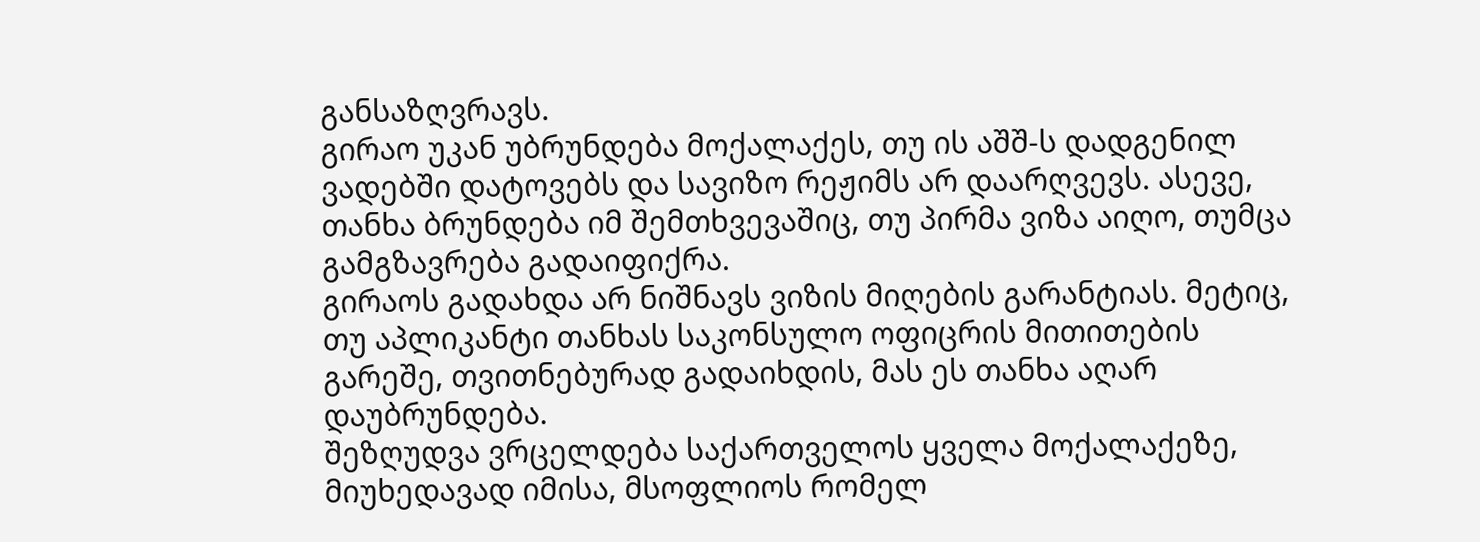განსაზღვრავს.
გირაო უკან უბრუნდება მოქალაქეს, თუ ის აშშ-ს დადგენილ ვადებში დატოვებს და სავიზო რეჟიმს არ დაარღვევს. ასევე, თანხა ბრუნდება იმ შემთხვევაშიც, თუ პირმა ვიზა აიღო, თუმცა გამგზავრება გადაიფიქრა.
გირაოს გადახდა არ ნიშნავს ვიზის მიღების გარანტიას. მეტიც, თუ აპლიკანტი თანხას საკონსულო ოფიცრის მითითების გარეშე, თვითნებურად გადაიხდის, მას ეს თანხა აღარ დაუბრუნდება.
შეზღუდვა ვრცელდება საქართველოს ყველა მოქალაქეზე, მიუხედავად იმისა, მსოფლიოს რომელ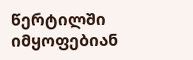წერტილში იმყოფებიან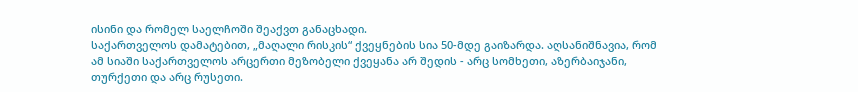ისინი და რომელ საელჩოში შეაქვთ განაცხადი.
საქართველოს დამატებით, „მაღალი რისკის“ ქვეყნების სია 50-მდე გაიზარდა. აღსანიშნავია, რომ ამ სიაში საქართველოს არცერთი მეზობელი ქვეყანა არ შედის - არც სომხეთი, აზერბაიჯანი, თურქეთი და არც რუსეთი.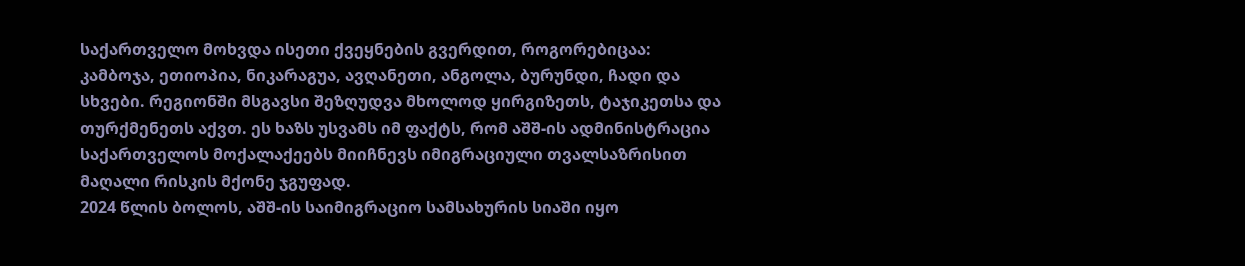საქართველო მოხვდა ისეთი ქვეყნების გვერდით, როგორებიცაა: კამბოჯა, ეთიოპია, ნიკარაგუა, ავღანეთი, ანგოლა, ბურუნდი, ჩადი და სხვები. რეგიონში მსგავსი შეზღუდვა მხოლოდ ყირგიზეთს, ტაჯიკეთსა და თურქმენეთს აქვთ. ეს ხაზს უსვამს იმ ფაქტს, რომ აშშ-ის ადმინისტრაცია საქართველოს მოქალაქეებს მიიჩნევს იმიგრაციული თვალსაზრისით მაღალი რისკის მქონე ჯგუფად.
2024 წლის ბოლოს, აშშ-ის საიმიგრაციო სამსახურის სიაში იყო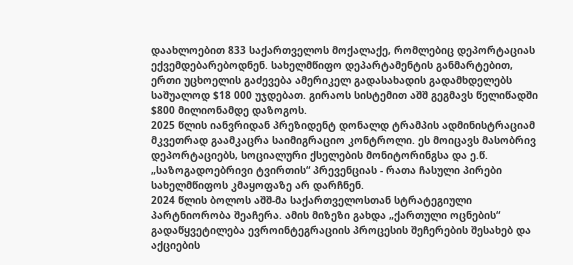დაახლოებით 833 საქართველოს მოქალაქე, რომლებიც დეპორტაციას ექვემდებარებოდნენ. სახელმწიფო დეპარტამენტის განმარტებით, ერთი უცხოელის გაძევება ამერიკელ გადასახადის გადამხდელებს საშუალოდ $18 000 უჯდებათ. გირაოს სისტემით აშშ გეგმავს წელიწადში $800 მილიონამდე დაზოგოს.
2025 წლის იანვრიდან პრეზიდენტ დონალდ ტრამპის ადმინისტრაციამ მკვეთრად გაამკაცრა საიმიგრაციო კონტროლი. ეს მოიცავს მასობრივ დეპორტაციებს, სოციალური ქსელების მონიტორინგსა და ე.წ. „საზოგადოებრივი ტვირთის“ პრევენციას - რათა ჩასული პირები სახელმწიფოს კმაყოფაზე არ დარჩნენ.
2024 წლის ბოლოს აშშ-მა საქართველოსთან სტრატეგიული პარტნიორობა შეაჩერა. ამის მიზეზი გახდა „ქართული ოცნების“ გადაწყვეტილება ევროინტეგრაციის პროცესის შეჩერების შესახებ და აქციების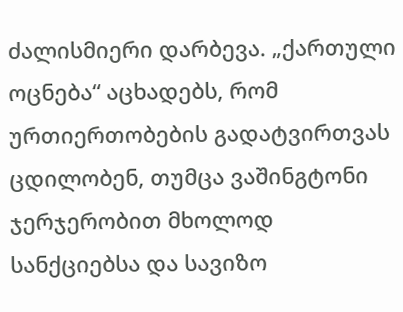ძალისმიერი დარბევა. „ქართული ოცნება“ აცხადებს, რომ ურთიერთობების გადატვირთვას ცდილობენ, თუმცა ვაშინგტონი ჯერჯერობით მხოლოდ სანქციებსა და სავიზო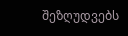შეზღუდვებს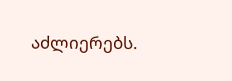აძლიერებს.